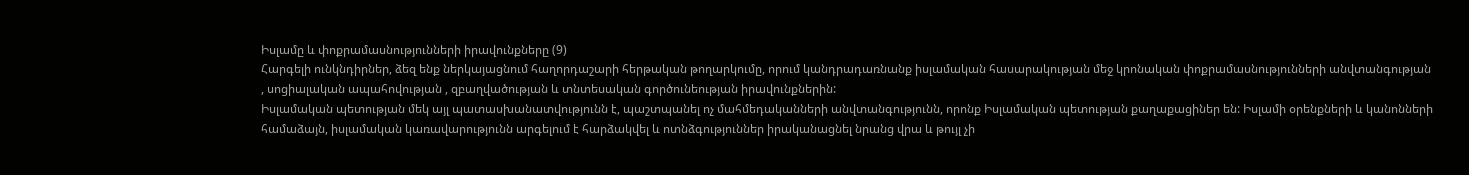Իսլամը և փոքրամասնությունների իրավունքները (9)
Հարգելի ունկնդիրներ, ձեզ ենք ներկայացնում հաղորդաշարի հերթական թողարկումը, որում կանդրադառնանք իսլամական հասարակության մեջ կրոնական փոքրամասնությունների անվտանգության , սոցիալական ապահովության , զբաղվածության և տնտեսական գործունեության իրավունքներին:
Իսլամական պետության մեկ այլ պատասխանատվությունն է, պաշտպանել ոչ մահմեդականների անվտանգությունն, որոնք Իսլամական պետության քաղաքացիներ են: Իսլամի օրենքների և կանոնների համաձայն, իսլամական կառավարությունն արգելում է հարձակվել և ոտնձգություններ իրականացնել նրանց վրա և թույլ չի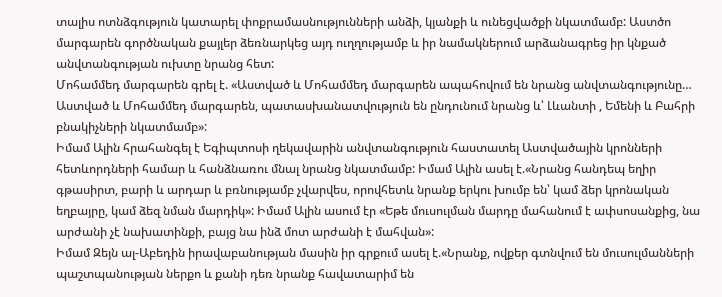տալիս ոտնձգություն կատարել փոքրամասնությունների անձի, կյանքի և ունեցվածքի նկատմամբ: Աստծո մարգարեն գործնական քայլեր ձեռնարկեց այդ ուղղությամբ և իր նամակներում արձանագրեց իր կնքած անվտանգության ուխտը նրանց հետ:
Մոհամմեդ մարգարեն գրել է. «Աստված և Մոհամմեդ մարգարեն ապահովում են նրանց անվտանգությունը… Աստված և Մոհամմեդ մարգարեն, պատասխանատվություն են ընդունում նրանց և՝ Լևանտի , Եմենի և Բահրի բնակիչների նկատմամբ»:
Իմամ Ալին հրահանգել է Եգիպտոսի ղեկավարին անվտանգություն հաստատել Աստվածային կրոնների հետևորդների համար և հանձնառու մնալ նրանց նկատմամբ: Իմամ Ալին ասել է.«Նրանց հանդեպ եղիր գթասիրտ, բարի և արդար և բռնությամբ չվարվես, որովհետև նրանք երկու խումբ են՝ կամ ձեր կրոնական եղբայրը, կամ ձեզ նման մարդիկ»: Իմամ Ալին ասում էր «Եթե մուսուլման մարդը մահանում է ափսոսանքից, նա արժանի չէ նախատինքի, բայց նա ինձ մոտ արժանի է մահվան»:
Իմամ Զեյն ալ-Աբեդին իրավաբանության մասին իր գրքում ասել է.«Նրանք, ովքեր գտնվում են մուսուլմանների պաշտպանության ներքո և քանի դեռ նրանք հավատարիմ են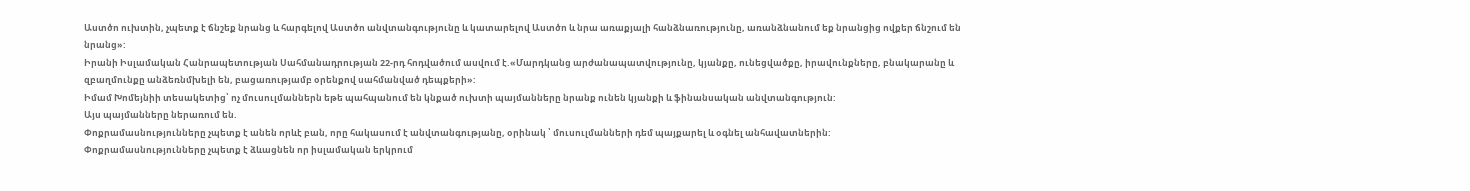Աստծո ուխտին, չպետք է ճնշեք նրանց և հարգելով Աստծո անվտանգությունը և կատարելով Աստծո և նրա առաքյալի հանձնառությունը, առանձնանում եք նրանցից ովքեր ճնշում են նրանց»:
Իրանի Իսլամական Հանրապետության Սահմանադրության 22-րդ հոդվածում ասվում է.«Մարդկանց արժանապատվությունը, կյանքը, ունեցվածքը, իրավունքները, բնակարանը և զբաղմունքը անձեռնմխելի են, բացառությամբ օրենքով սահմանված դեպքերի»:
Իմամ Խոմեյնիի տեսակետից՝ ոչ մուսուլմաններն եթե պահպանում են կնքած ուխտի պայմանները նրանք ունեն կյանքի և ֆինանսական անվտանգություն:
Այս պայմանները ներառում են.
Փոքրամասնությունները չպետք է անեն որևէ բան, որը հակասում է անվտանգությանը, օրինակ ՝ մուսուլմանների դեմ պայքարել և օգնել անհավատներին:
Փոքրամասնությունները չպետք է ձևացնեն որ իսլամական երկրում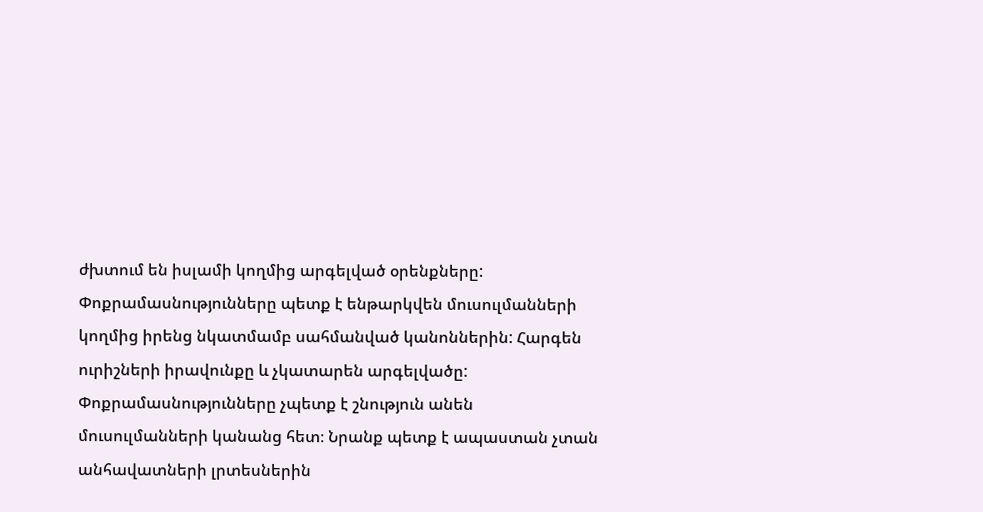ժխտում են իսլամի կողմից արգելված օրենքները:
Փոքրամասնությունները պետք է ենթարկվեն մուսուլմանների կողմից իրենց նկատմամբ սահմանված կանոններին: Հարգեն ուրիշների իրավունքը և չկատարեն արգելվածը:
Փոքրամասնությունները չպետք է շնություն անեն մուսուլմանների կանանց հետ։ Նրանք պետք է ապաստան չտան անհավատների լրտեսներին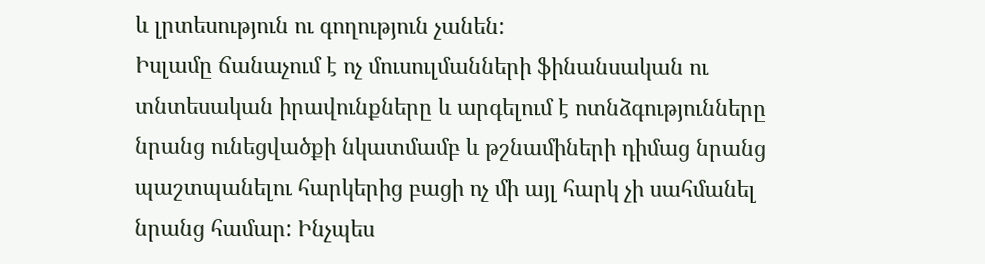և լրտեսություն ու գողություն չանեն:
Իսլամը ճանաչում է ոչ մուսուլմանների ֆինանսական ու տնտեսական իրավունքները և արգելում է ոտնձգությունները նրանց ունեցվածքի նկատմամբ և թշնամիների դիմաց նրանց պաշտպանելու հարկերից բացի ոչ մի այլ հարկ չի սահմանել նրանց համար: Ինչպես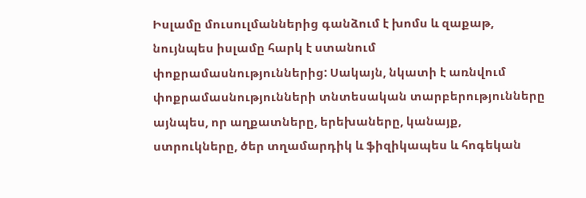Իսլամը մուսուլմաններից գանձում է խոմս և զաքաթ, նույնպես իսլամը հարկ է ստանում փոքրամասնություններից: Սակայն, նկատի է առնվում փոքրամասնությունների տնտեսական տարբերությունները այնպես, որ աղքատները, երեխաները, կանայք, ստրուկները, ծեր տղամարդիկ և ֆիզիկապես և հոգեկան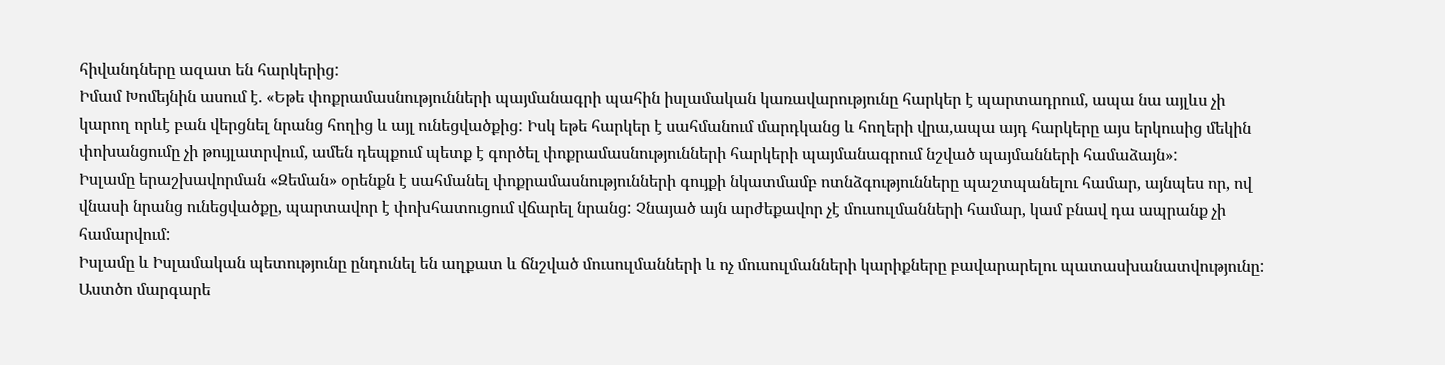հիվանդները ազատ են հարկերից:
Իմամ Խոմեյնին ասում է. «Եթե փոքրամասնությունների պայմանագրի պահին իսլամական կառավարությունը հարկեր է պարտադրում, ապա նա այլևս չի կարող որևէ բան վերցնել նրանց հողից և այլ ունեցվածքից: Իսկ եթե հարկեր է սահմանում մարդկանց և հողերի վրա,ապա այդ հարկերը այս երկուսից մեկին փոխանցումը չի թույլատրվում, ամեն դեպքում պետք է գործել փոքրամասնությունների հարկերի պայմանագրում նշված պայմանների համաձայն»:
Իսլամը երաշխավորման «Զեման» օրենքն է սահմանել փոքրամասնությունների գույքի նկատմամբ ոտնձգությունները պաշտպանելու համար, այնպես որ, ով վնասի նրանց ունեցվածքը, պարտավոր է փոխհատուցում վճարել նրանց: Չնայած այն արժեքավոր չէ մուսուլմանների համար, կամ բնավ դա ապրանք չի համարվում:
Իսլամը և Իսլամական պետությունը ընդունել են աղքատ և ճնշված մուսուլմանների և ոչ մուսուլմանների կարիքները բավարարելու պատասխանատվությունը:
Աստծո մարգարե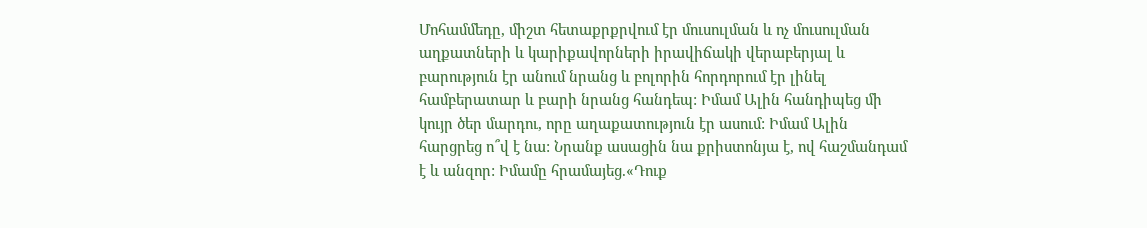Մոհամմեդը, միշտ հետաքրքրվում էր մուսուլման և ոչ մուսուլման աղքատների և կարիքավորների իրավիճակի վերաբերյալ և բարություն էր անում նրանց և բոլորին հորդորում էր լինել համբերատար և բարի նրանց հանդեպ: Իմամ Ալին հանդիպեց մի կույր ծեր մարդու, որը աղաքատություն էր ասում: Իմամ Ալին հարցրեց ո՞վ է նա: Նրանք ասացին նա քրիստոնյա է, ով հաշմանդամ է և անզոր: Իմամը հրամայեց.«Դուք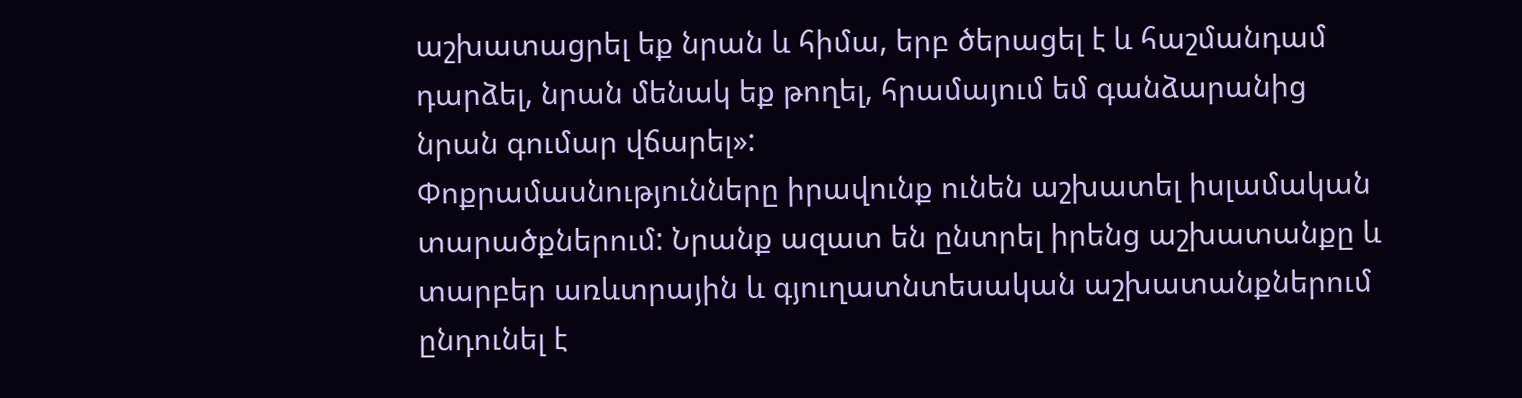աշխատացրել եք նրան և հիմա, երբ ծերացել է և հաշմանդամ դարձել, նրան մենակ եք թողել, հրամայում եմ գանձարանից նրան գումար վճարել»:
Փոքրամասնությունները իրավունք ունեն աշխատել իսլամական տարածքներում: Նրանք ազատ են ընտրել իրենց աշխատանքը և տարբեր առևտրային և գյուղատնտեսական աշխատանքներում ընդունել է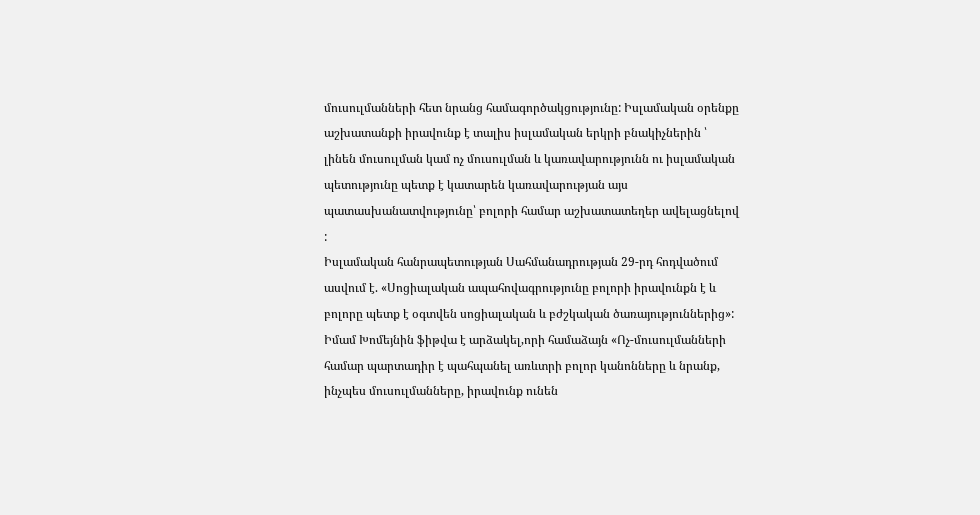մուսուլմանների հետ նրանց համագործակցությունը: Իսլամական օրենքը աշխատանքի իրավունք է տալիս իսլամական երկրի բնակիչներին ՝ լինեն մուսուլման կամ ոչ մուսուլման և կառավարությունն ու իսլամական պետությունը պետք է կատարեն կառավարության այս պատասխանատվությունը՝ բոլորի համար աշխատատեղեր ավելացնելով :
Իսլամական հանրապետության Սահմանադրության 29-րդ հոդվածում ասվում է. «Սոցիալական ապահովագրությունը բոլորի իրավունքն է և բոլորը պետք է օգտվեն սոցիալական և բժշկական ծառայություններից»:
Իմամ Խոմեյնին ֆիթվա է արձակել,որի համաձայն «Ոչ-մուսուլմանների համար պարտադիր է պահպանել առևտրի բոլոր կանոնները և նրանք, ինչպես մուսուլմանները, իրավունք ունեն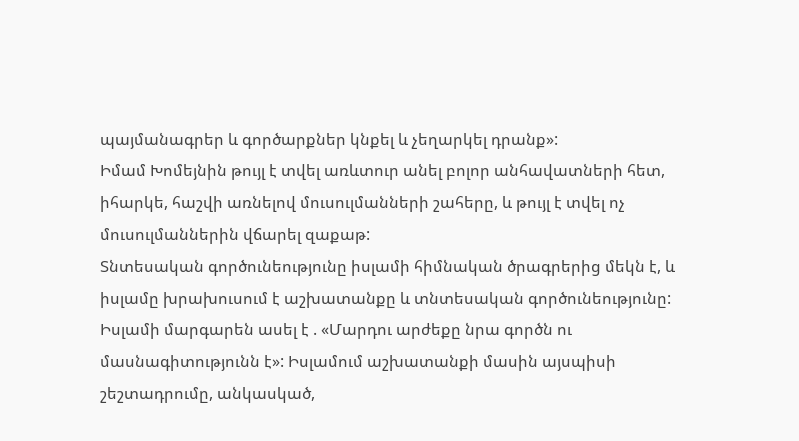պայմանագրեր և գործարքներ կնքել և չեղարկել դրանք»:
Իմամ Խոմեյնին թույլ է տվել առևտուր անել բոլոր անհավատների հետ, իհարկե, հաշվի առնելով մուսուլմանների շահերը, և թույլ է տվել ոչ մուսուլմաններին վճարել զաքաթ:
Տնտեսական գործունեությունը իսլամի հիմնական ծրագրերից մեկն է, և իսլամը խրախուսում է աշխատանքը և տնտեսական գործունեությունը:
Իսլամի մարգարեն ասել է . «Մարդու արժեքը նրա գործն ու մասնագիտությունն է»: Իսլամում աշխատանքի մասին այսպիսի շեշտադրումը, անկասկած,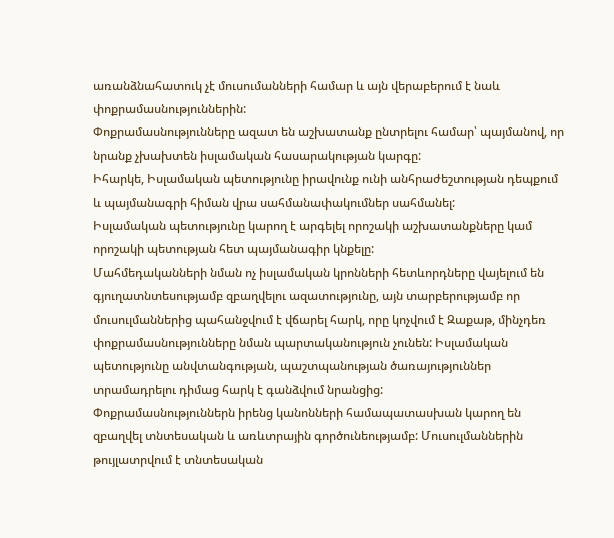առանձնահատուկ չէ մուսումանների համար և այն վերաբերում է նաև փոքրամասնություններին:
Փոքրամասնությունները ազատ են աշխատանք ընտրելու համար՝ պայմանով, որ նրանք չխախտեն իսլամական հասարակության կարգը:
Իհարկե, Իսլամական պետությունը իրավունք ունի անհրաժեշտության դեպքում և պայմանագրի հիման վրա սահմանափակումներ սահմանել:
Իսլամական պետությունը կարող է արգելել որոշակի աշխատանքները կամ որոշակի պետության հետ պայմանագիր կնքելը:
Մահմեդականների նման ոչ իսլամական կրոնների հետևորդները վայելում են գյուղատնտեսությամբ զբաղվելու ազատությունը, այն տարբերությամբ որ մուսուլմաններից պահանջվում է վճարել հարկ, որը կոչվում է Զաքաթ, մինչդեռ փոքրամասնությունները նման պարտականություն չունեն: Իսլամական պետությունը անվտանգության, պաշտպանության ծառայություններ տրամադրելու դիմաց հարկ է գանձվում նրանցից:
Փոքրամասնություններն իրենց կանոնների համապատասխան կարող են զբաղվել տնտեսական և առևտրային գործունեությամբ: Մուսուլմաններին թույլատրվում է տնտեսական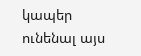կապեր ունենալ այս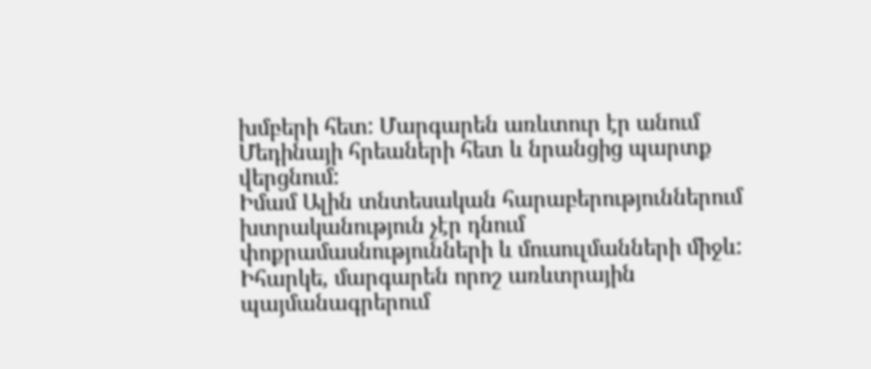խմբերի հետ: Մարգարեն առևտուր էր անում Մեդինայի հրեաների հետ և նրանցից պարտք վերցնում:
Իմամ Ալին տնտեսական հարաբերություններում խտրականություն չէր դնում փոքրամասնությունների և մուսուլմանների միջև: Իհարկե, մարգարեն որոշ առևտրային պայմանագրերում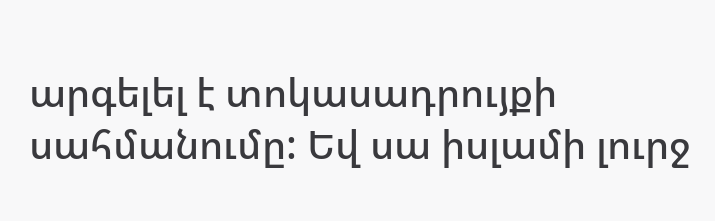արգելել է տոկասադրույքի սահմանումը: Եվ սա իսլամի լուրջ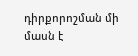դիրքորոշման մի մասն է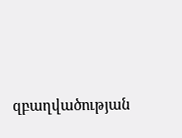զբաղվածության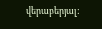վերաբերյալ: